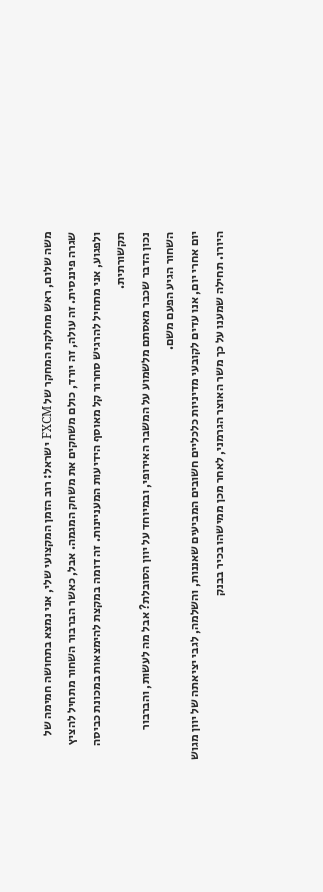משה שלום, ראש מחלקת המחקר של FXCM ישראל: רוב הזמן המקצועי שלי, אני נמצא בתחושה חמימה של שגרה פיננסית. זה עולה, זה יורד, כולם משחקים את משחק המגמה. אבל, כאשר הברבור השחור מתחיל להציץ ולפגוע, אני מתחיל להרגיש סחרור קל מאוסף הידיעות המעניינות. זה דומה במקצת להימצאות במכונת כביסה תקשורתית.
נכון הדבר שכבר מאסתם מלשמוע על המשבר האירופי, ובמיוחד על יוון הסובלת? אבל מה לעשות, והברבור השחור הגיע הפעם משם.
יום אחרי יום, אנו עדים לקובעי מדיניות כלכליים חשובים המביעים שאננות, והשלמה, לגבי יציאתה של יוון מגוש היורו. תחילה שמענו על כך משר האוצר הגרמני, לאחר מכן ממישהו בכיר בבנק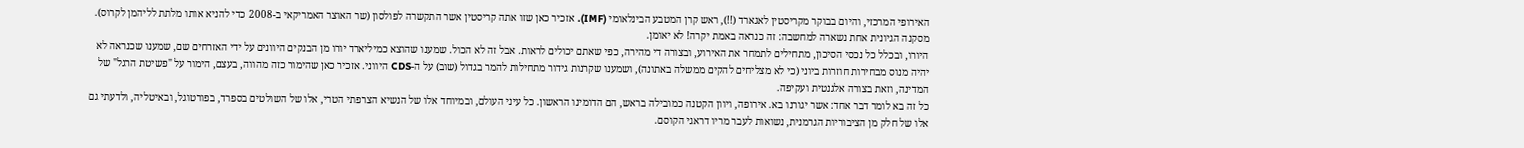האירופי המרכזי, והיום בבוקר מקריסטין לאגארד (!!), ראש קרן המטבע הבינלאומי (IMF). אזכיר כאן שזו אתה קריסטין אשר התקשרה לפולסון (שר האוצר האמריקאי ב-2008 כדי להניא אותו מלתת לליהמן לקרוס).
מסקנה הגיונית אחת נשארה למחשבה: זה כנראה באמת יקרה! לא יאומן.
היורו, ובכלל כל נכסי הסיכון, מתחילים לתמחר את האירוע, ובצורה די מהירה, כפי שאתם יכולים לראות. אבל זה לא הכול. שמענו שהוצא כמיליארד יורו מן הבנקים היוונים על ידי האזרחים שם, שמענו שכנראה לא יהיה מנוס מבחירות חוזרות ביוני (כי לא מצליחים להקים ממשלה באתונה), ושמענו שקרנות גידור מתחילות להמר בגדול (שוב) על ה-CDS היווני. אזכיר כאן שהימור כזה מהווה, בעצם, הימור על "פשיטת הרגל" של המדינה, וזאת בצורה אלגנטית ועקיפה.
כל זה בא לומר דבר אחד: אשר יגורנו בא. אירופה, ויוון הקטנה כמובילה בראש, הם הדומינו הראשון. כל עיני העולם, ובמיוחד אלו של הנשיא הצרפתי הטרי, אלו של השולטים בספרד, בפורטוגל, ובאיטליה, ולדעתי גם אלו של חלק מן הציבוריות הגרמנית, נשואות לעבר מריו דראגי הקוסם.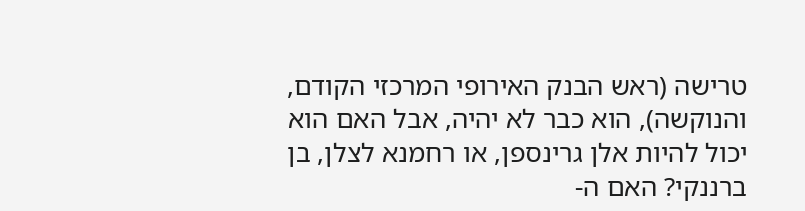טרישה (ראש הבנק האירופי המרכזי הקודם, והנוקשה), הוא כבר לא יהיה, אבל האם הוא יכול להיות אלן גרינספן, או רחמנא לצלן, בן ברננקי? האם ה-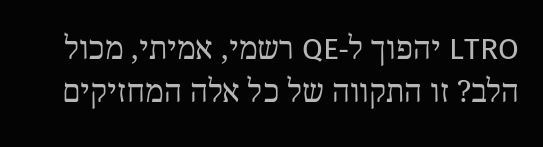LTRO יהפוך ל-QE רשמי, אמיתי, מכול הלב? זו התקווה של כל אלה המחזיקים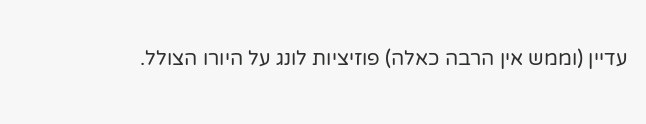עדיין (וממש אין הרבה כאלה) פוזיציות לונג על היורו הצולל.